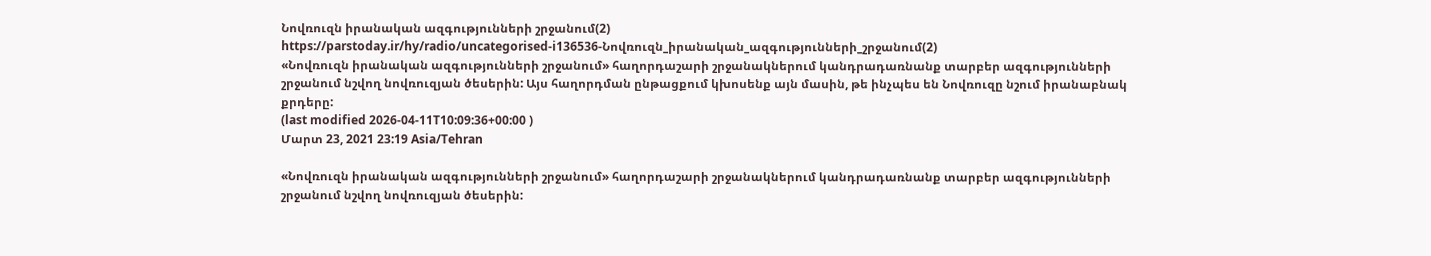Նովռուզն իրանական ազգությունների շրջանում(2)
https://parstoday.ir/hy/radio/uncategorised-i136536-Նովռուզն_իրանական_ազգությունների_շրջանում(2)
«Նովռուզն իրանական ազգությունների շրջանում» հաղորդաշարի շրջանակներում կանդրադառնանք տարբեր ազգությունների շրջանում նշվող նովռուզյան ծեսերին: Այս հաղորդման ընթացքում կխոսենք այն մասին, թե ինչպես են Նովռուզը նշում իրանաբնակ քրդերը:
(last modified 2026-04-11T10:09:36+00:00 )
Մարտ 23, 2021 23:19 Asia/Tehran

«Նովռուզն իրանական ազգությունների շրջանում» հաղորդաշարի շրջանակներում կանդրադառնանք տարբեր ազգությունների շրջանում նշվող նովռուզյան ծեսերին: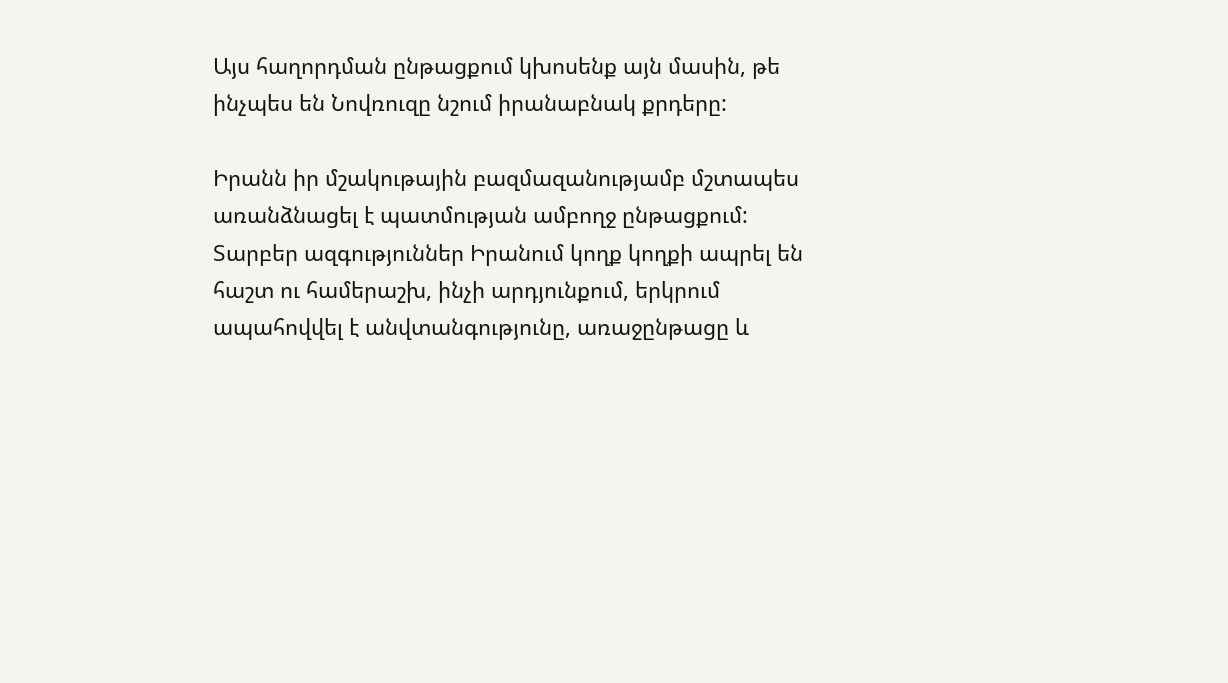Այս հաղորդման ընթացքում կխոսենք այն մասին, թե ինչպես են Նովռուզը նշում իրանաբնակ քրդերը:

Իրանն իր մշակութային բազմազանությամբ մշտապես առանձնացել է պատմության ամբողջ ընթացքում: Տարբեր ազգություններ Իրանում կողք կողքի ապրել են հաշտ ու համերաշխ, ինչի արդյունքում, երկրում ապահովվել է անվտանգությունը, առաջընթացը և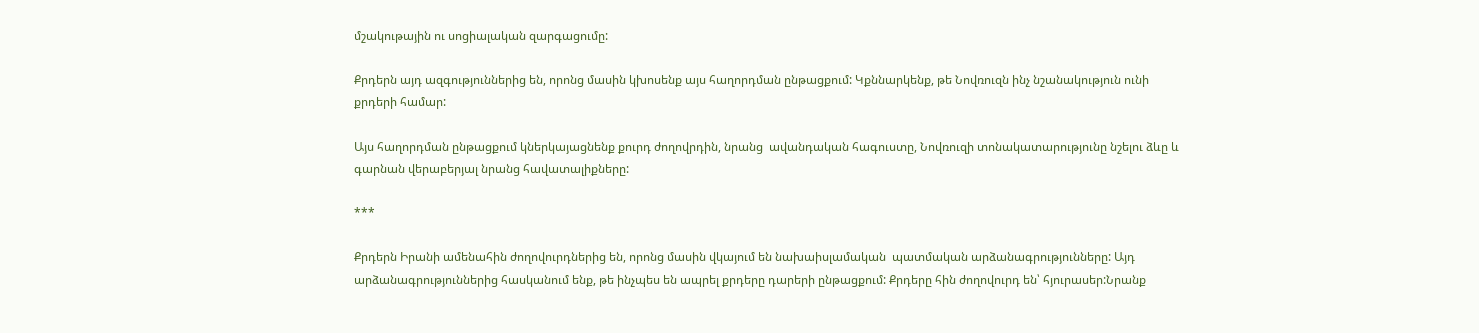մշակութային ու սոցիալական զարգացումը:

Քրդերն այդ ազգություններից են, որոնց մասին կխոսենք այս հաղորդման ընթացքում: Կքննարկենք, թե Նովռուզն ինչ նշանակություն ունի քրդերի համար:

Այս հաղորդման ընթացքում կներկայացնենք քուրդ ժողովրդին, նրանց  ավանդական հագուստը, Նովռուզի տոնակատարությունը նշելու ձևը և գարնան վերաբերյալ նրանց հավատալիքները:

***

Քրդերն Իրանի ամենահին ժողովուրդներից են, որոնց մասին վկայում են նախաիսլամական  պատմական արձանագրությունները: Այդ արձանագրություններից հասկանում ենք, թե ինչպես են ապրել քրդերը դարերի ընթացքում: Քրդերը հին ժողովուրդ են՝ հյուրասեր:Նրանք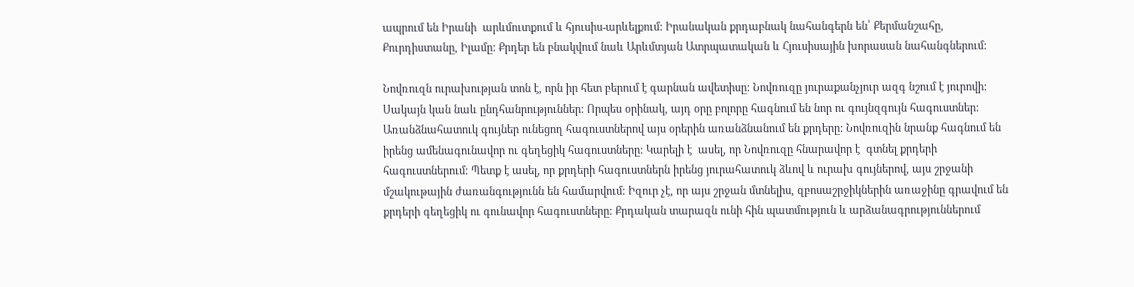ապրում են Իրանի  արևմուտքում և հյուսիս-արևելքում: Իրանական քրդաբնակ նահանգերն են՝ Քերմանշահը, Քուրդիստանը, Իլամը: Քրդեր են բնակվում նաև Արևմտյան Ատրպատական և Հյուսիսային խորասան նահանգներում:

Նովռուզն ուրախության տոն է, որն իր հետ բերում է գարնան ավետիսը: Նովռուզը յուրաքանչյուր ազգ նշում է յուրովի: Սակայն կան նաև ընդհանրություններ: Որպես օրինակ, այդ օրը բոլորը հագնում են նոր ու գույնզգույն հագուստներ: Առանձնահատուկ գույներ ունեցող հագուստներով այս օրերին առանձնանում են քրդերը: Նովռուզին նրանք հագնում են իրենց ամենագունավոր ու գեղեցիկ հագուստները: Կարելի է  ասել, որ Նովռուզը հնարավոր է  գտնել քրդերի հագուստներում: Պետք է ասել, որ քրդերի հագուստներն իրենց յուրահատուկ ձևով և ուրախ գույներով, այս շրջանի մշակութային ժառանգությունն են համարվում: Իզուր չէ, որ այս շրջան մտնելիս, զբոսաշրջիկներին առաջինը գրավում են  քրդերի գեղեցիկ ու գունավոր հագուստները: Քրդական տարազն ունի հին պատմություն և արձանագրություններում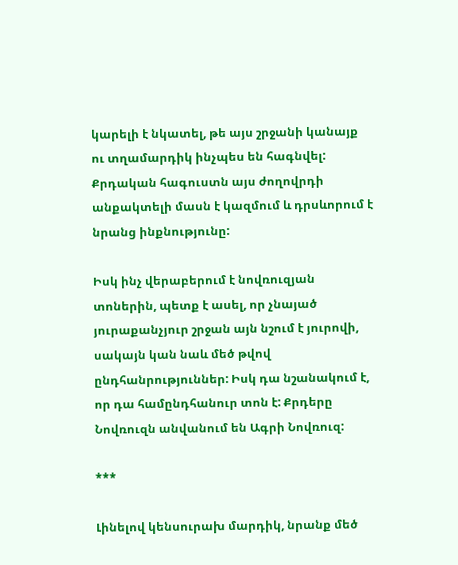կարելի է նկատել, թե այս շրջանի կանայք ու տղամարդիկ ինչպես են հագնվել: Քրդական հագուստն այս ժողովրդի անքակտելի մասն է կազմում և դրսևորում է նրանց ինքնությունը:

Իսկ ինչ վերաբերում է նովռուզյան տոներին, պետք է ասել, որ չնայած յուրաքանչյուր շրջան այն նշում է յուրովի, սակայն կան նաև մեծ թվով ընդհանրություններ: Իսկ դա նշանակում է, որ դա համընդհանուր տոն է: Քրդերը Նովռուզն անվանում են Ագրի Նովռուզ:

***

Լինելով կենսուրախ մարդիկ, նրանք մեծ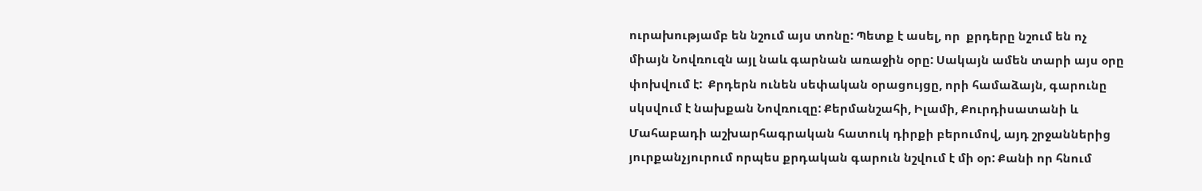ուրախությամբ են նշում այս տոնը: Պետք է ասել, որ  քրդերը նշում են ոչ միայն Նովռուզն այլ նաև գարնան առաջին օրը: Սակայն ամեն տարի այս օրը փոխվում է:  Քրդերն ունեն սեփական օրացույցը, որի համաձայն, գարունը սկսվում է նախքան Նովռուզը: Քերմանշահի, Իլամի, Քուրդիսատանի և Մահաբադի աշխարհագրական հատուկ դիրքի բերումով, այդ շրջաններից յուրքանչյուրում որպես քրդական գարուն նշվում է մի օր: Քանի որ հնում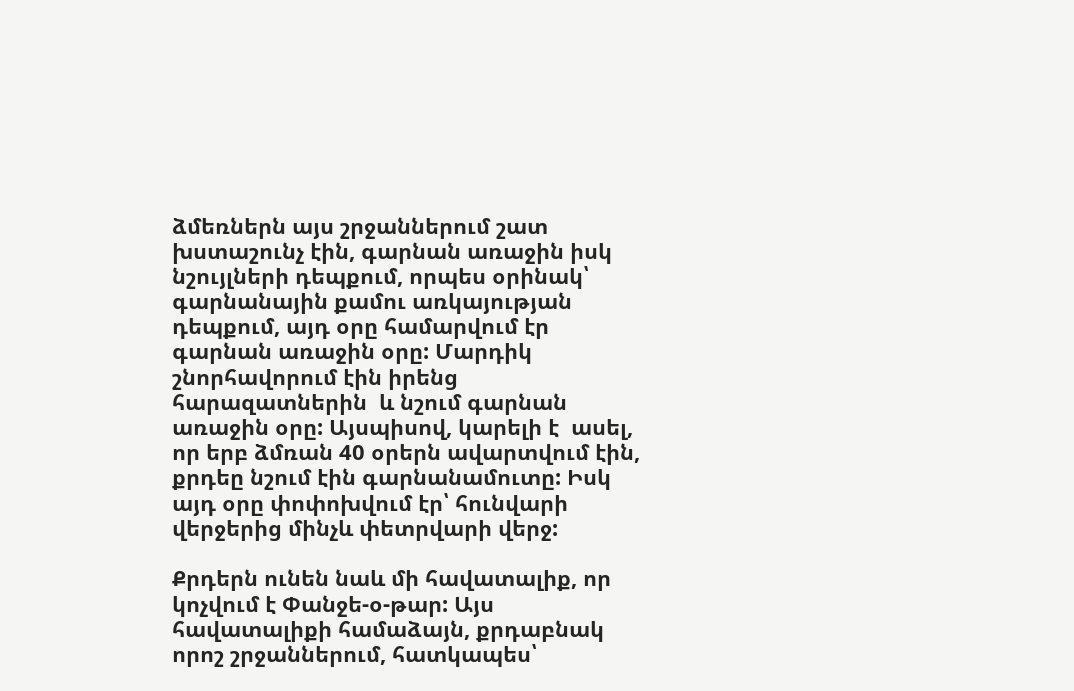ձմեռներն այս շրջաններում շատ խստաշունչ էին, գարնան առաջին իսկ նշույլների դեպքում, որպես օրինակ՝ գարնանային քամու առկայության դեպքում, այդ օրը համարվում էր գարնան առաջին օրը: Մարդիկ շնորհավորում էին իրենց հարազատներին  և նշում գարնան առաջին օրը: Այսպիսով, կարելի է  ասել, որ երբ ձմռան 40 օրերն ավարտվում էին, քրդեը նշում էին գարնանամուտը: Իսկ այդ օրը փոփոխվում էր՝ հունվարի վերջերից մինչև փետրվարի վերջ:

Քրդերն ունեն նաև մի հավատալիք, որ կոչվում է Փանջե-օ-թար: Այս հավատալիքի համաձայն, քրդաբնակ որոշ շրջաններում, հատկապես՝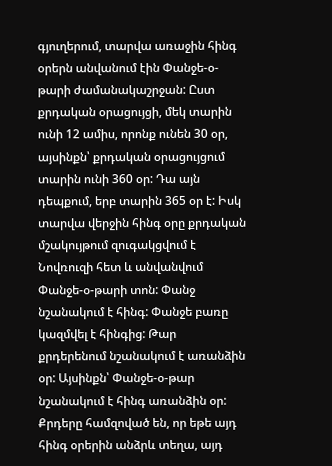գյուղերում, տարվա առաջին հինգ օրերն անվանում էին Փանջե-օ-թարի ժամանակաշրջան: Ըստ քրդական օրացույցի, մեկ տարին ունի 12 ամիս, որոնք ունեն 30 օր, այսինքն՝ քրդական օրացույցում տարին ունի 360 օր: Դա այն դեպքում, երբ տարին 365 օր է: Իսկ տարվա վերջին հինգ օրը քրդական մշակույթում զուգակցվում է Նովռուզի հետ և անվանվում Փանջե-օ-թարի տոն: Փանջ նշանակում է հինգ: Փանջե բառը կազմվել է հինգից: Թար քրդերենում նշանակում է առանձին օր: Այսինքն՝ Փանջե-օ-թար նշանակում է հինգ առանձին օր: Քրդերը համզոված են, որ եթե այդ հինգ օրերին անձրև տեղա, այդ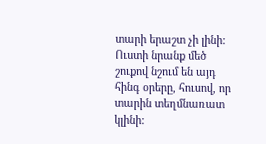տարի երաշտ չի լինի: Ուստի նրանք մեծ շուքով նշում են այդ հինգ օրերը, հուսով, որ տարին տեղմնառատ կլինի: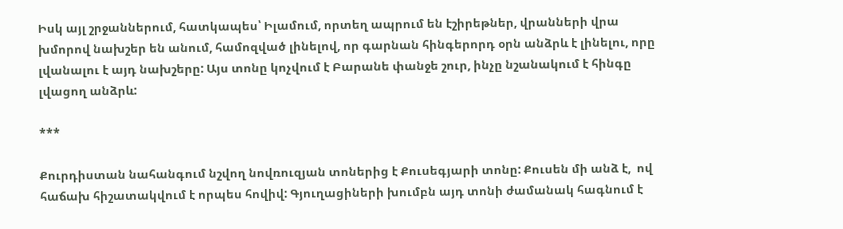Իսկ այլ շրջաններում, հատկապես՝ Իլամում, որտեղ ապրում են էշիրեթներ, վրանների վրա խմորով նախշեր են անում, համոզված լինելով, որ գարնան հինգերորդ օրն անձրև է լինելու, որը լվանալու է այդ նախշերը: Այս տոնը կոչվում է Բարանե փանջե շուր, ինչը նշանակում է հինգը լվացող անձրև:

***

Քուրդիստան նահանգում նշվող նովռուզյան տոներից է Քուսեգյարի տոնը: Քուսեն մի անձ է,  ով հաճախ հիշատակվում է որպես հովիվ: Գյուղացիների խումբն այդ տոնի ժամանակ հագնում է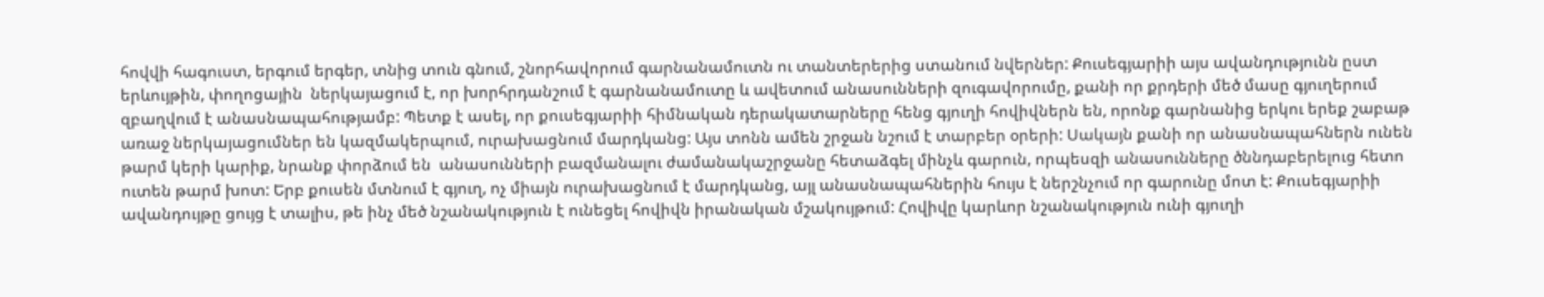հովվի հագուստ, երգում երգեր, տնից տուն գնում, շնորհավորում գարնանամուտն ու տանտերերից ստանում նվերներ: Քուսեգյարիի այս ավանդությունն ըստ երևույթին, փողոցային  ներկայացում է, որ խորհրդանշում է գարնանամուտը և ավետում անասունների զուգավորումը, քանի որ քրդերի մեծ մասը գյուղերում զբաղվում է անասնապահությամբ: Պետք է ասել, որ քուսեգյարիի հիմնական դերակատարները հենց գյուղի հովիվներն են, որոնք գարնանից երկու երեք շաբաթ առաջ ներկայացումներ են կազմակերպում, ուրախացնում մարդկանց: Այս տոնն ամեն շրջան նշում է տարբեր օրերի: Սակայն քանի որ անասնապահներն ունեն թարմ կերի կարիք, նրանք փորձում են  անասունների բազմանալու ժամանակաշրջանը հետաձգել մինչև գարուն, որպեսզի անասունները ծննդաբերելուց հետո ուտեն թարմ խոտ: Երբ քուսեն մտնում է գյուղ, ոչ միայն ուրախացնում է մարդկանց, այլ անասնապահներին հույս է ներշնչում որ գարունը մոտ է: Քուսեգյարիի ավանդույթը ցույց է տալիս, թե ինչ մեծ նշանակություն է ունեցել հովիվն իրանական մշակույթում: Հովիվը կարևոր նշանակություն ունի գյուղի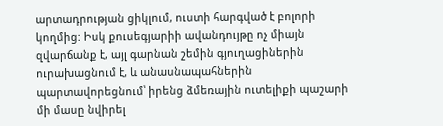արտադրության ցիկլում, ուստի հարգված է բոլորի կողմից: Իսկ քուսեգյարիի ավանդույթը ոչ միայն զվարճանք է, այլ գարնան շեմին գյուղացիներին ուրախացնում է, և անասնապահներին պարտավորեցնում՝ իրենց ձմեռային ուտելիքի պաշարի մի մասը նվիրել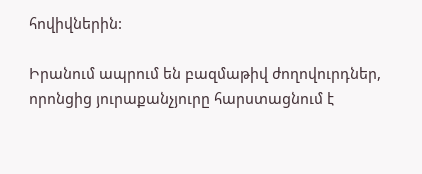հովիվներին:

Իրանում ապրում են բազմաթիվ ժողովուրդներ, որոնցից յուրաքանչյուրը հարստացնում է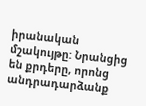իրանական մշակույթը: Նրանցից են քրդերը, որոնց անդրադարձանք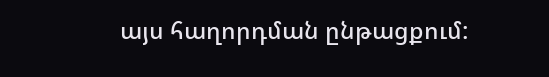այս հաղորդման ընթացքում: